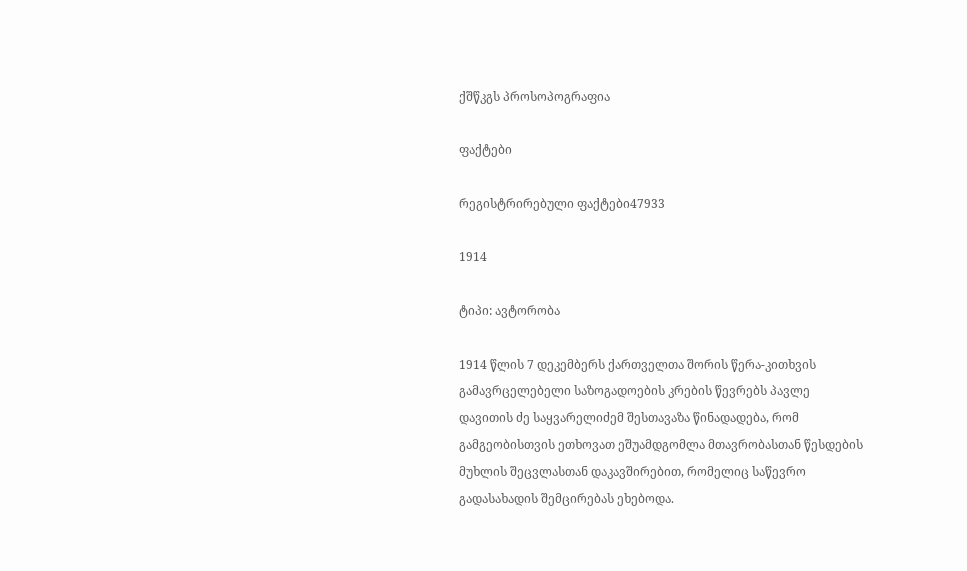ქშწკგს პროსოპოგრაფია

ფაქტები

რეგისტრირებული ფაქტები47933

1914

ტიპი: ავტორობა

1914 წლის 7 დეკემბერს ქართველთა შორის წერა-კითხვის გამავრცელებელი საზოგადოების კრების წევრებს პავლე დავითის ძე საყვარელიძემ შესთავაზა წინადადება, რომ გამგეობისთვის ეთხოვათ ეშუამდგომლა მთავრობასთან წესდების მუხლის შეცვლასთან დაკავშირებით, რომელიც საწევრო გადასახადის შემცირებას ეხებოდა.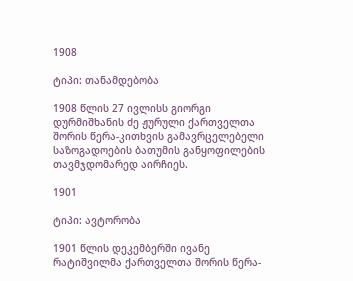1908

ტიპი: თანამდებობა

1908 წლის 27 ივლისს გიორგი დურმიშხანის ძე ჟურული ქართველთა შორის წერა-კითხვის გამავრცელებელი საზოგადოების ბათუმის განყოფილების თავმჯდომარედ აირჩიეს.

1901

ტიპი: ავტორობა

1901 წლის დეკემბერში ივანე რატიშვილმა ქართველთა შორის წერა-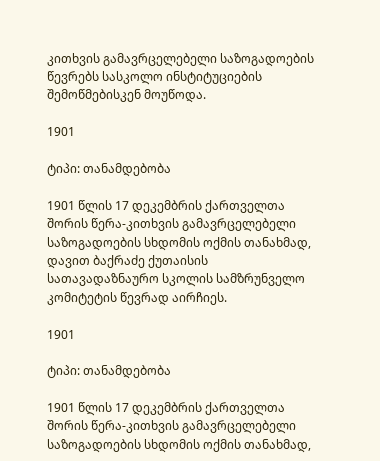კითხვის გამავრცელებელი საზოგადოების წევრებს სასკოლო ინსტიტუციების შემოწმებისკენ მოუწოდა.

1901

ტიპი: თანამდებობა

1901 წლის 17 დეკემბრის ქართველთა შორის წერა-კითხვის გამავრცელებელი საზოგადოების სხდომის ოქმის თანახმად, დავით ბაქრაძე ქუთაისის სათავადაზნაურო სკოლის სამზრუნველო კომიტეტის წევრად აირჩიეს.

1901

ტიპი: თანამდებობა

1901 წლის 17 დეკემბრის ქართველთა შორის წერა-კითხვის გამავრცელებელი საზოგადოების სხდომის ოქმის თანახმად,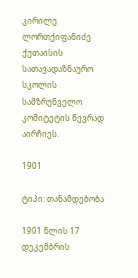კირილე ლორთქიფანიძე ქუთაისის სათავადაზნაურო სკოლის სამზრუნველო კომიტეტის წევრად აირჩიეს.

1901

ტიპი: თანამდებობა

1901 წლის 17 დეკემბრის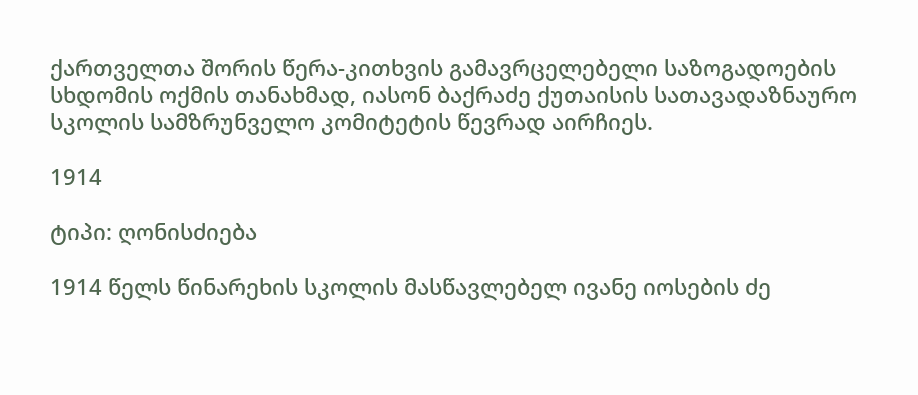ქართველთა შორის წერა-კითხვის გამავრცელებელი საზოგადოების სხდომის ოქმის თანახმად, იასონ ბაქრაძე ქუთაისის სათავადაზნაურო სკოლის სამზრუნველო კომიტეტის წევრად აირჩიეს.

1914

ტიპი: ღონისძიება

1914 წელს წინარეხის სკოლის მასწავლებელ ივანე იოსების ძე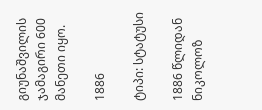გიუნაშვილის ჯამაგირი 600 მანეთი იყო.

1886

ტიპი: სტატუსი

1886 წლიდან ნიკოლოზ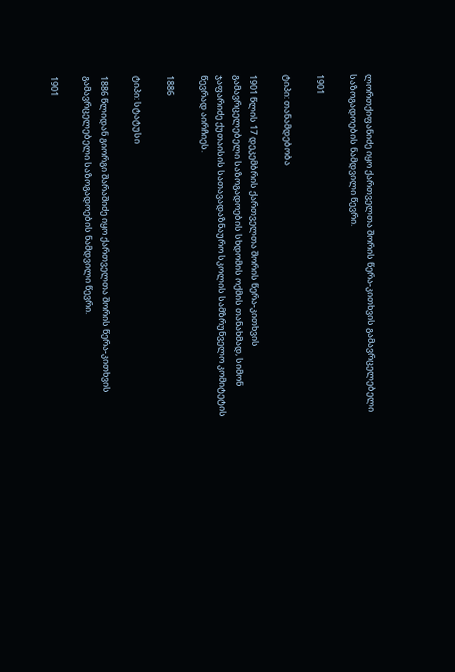ლორთქიფანიძე იყო ქართველთა შორის წერა-კითხვის გამავრცელებელი საზოგადოების ნამდვილი წევრი.

1901

ტიპი: თანამდებობა

1901 წლის 17 დეკემბრის ქართველთა შორის წერა-კითხვის გამავრცელებელი საზოგადოების სხდომის ოქმის თანახმად, სიმონ ჯაფარიძე ქუთაისის სათავადაზნაურო სკოლის სამზრუნველო კომიტეტის წევრად აირჩიეს.

1886

ტიპი: სტატუსი

1886 წლიდან გიორგი შარაშიძე იყო ქართველთა შორის წერა-კითხვის გამავრცელებელი საზოგადოების ნამდვილი წევრი.

1901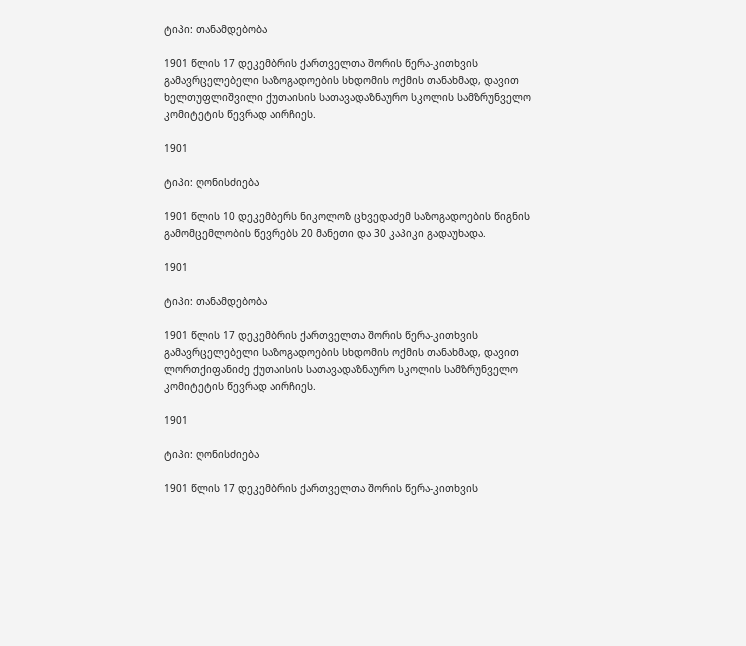ტიპი: თანამდებობა

1901 წლის 17 დეკემბრის ქართველთა შორის წერა-კითხვის გამავრცელებელი საზოგადოების სხდომის ოქმის თანახმად, დავით ხელთუფლიშვილი ქუთაისის სათავადაზნაურო სკოლის სამზრუნველო კომიტეტის წევრად აირჩიეს.

1901

ტიპი: ღონისძიება

1901 წლის 10 დეკემბერს ნიკოლოზ ცხვედაძემ საზოგადოების წიგნის გამომცემლობის წევრებს 20 მანეთი და 30 კაპიკი გადაუხადა.

1901

ტიპი: თანამდებობა

1901 წლის 17 დეკემბრის ქართველთა შორის წერა-კითხვის გამავრცელებელი საზოგადოების სხდომის ოქმის თანახმად, დავით ლორთქიფანიძე ქუთაისის სათავადაზნაურო სკოლის სამზრუნველო კომიტეტის წევრად აირჩიეს.

1901

ტიპი: ღონისძიება

1901 წლის 17 დეკემბრის ქართველთა შორის წერა-კითხვის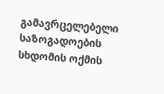გამავრცელებელი საზოგადოების სხდომის ოქმის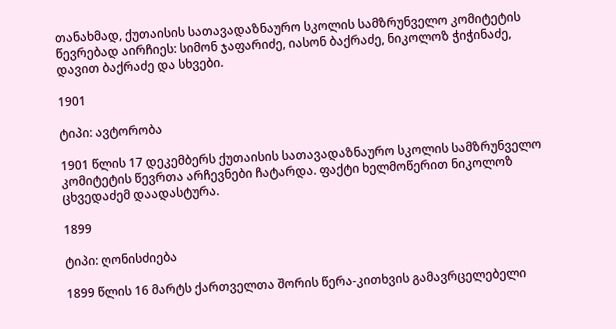თანახმად, ქუთაისის სათავადაზნაურო სკოლის სამზრუნველო კომიტეტის წევრებად აირჩიეს: სიმონ ჯაფარიძე, იასონ ბაქრაძე, ნიკოლოზ ჭიჭინაძე, დავით ბაქრაძე და სხვები.

1901

ტიპი: ავტორობა

1901 წლის 17 დეკემბერს ქუთაისის სათავადაზნაურო სკოლის სამზრუნველო კომიტეტის წევრთა არჩევნები ჩატარდა. ფაქტი ხელმოწერით ნიკოლოზ ცხვედაძემ დაადასტურა.

1899

ტიპი: ღონისძიება

1899 წლის 16 მარტს ქართველთა შორის წერა-კითხვის გამავრცელებელი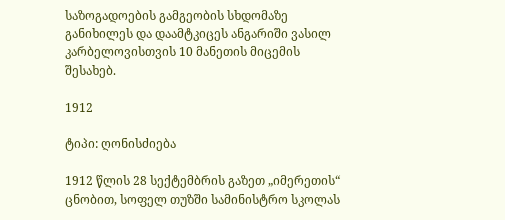საზოგადოების გამგეობის სხდომაზე განიხილეს და დაამტკიცეს ანგარიში ვასილ კარბელოვისთვის 10 მანეთის მიცემის შესახებ.

1912

ტიპი: ღონისძიება

1912 წლის 28 სექტემბრის გაზეთ „იმერეთის“ ცნობით, სოფელ თუზში სამინისტრო სკოლას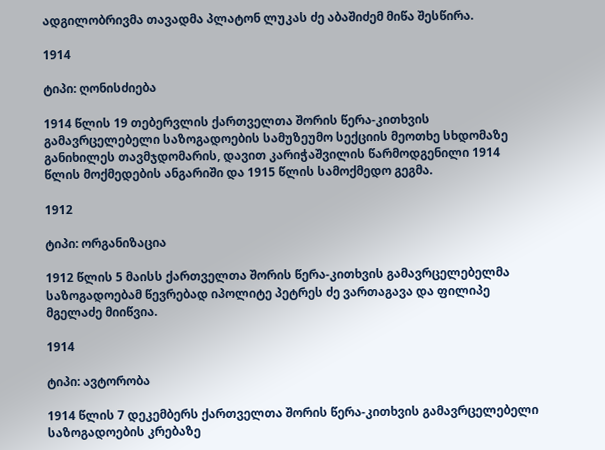ადგილობრივმა თავადმა პლატონ ლუკას ძე აბაშიძემ მიწა შესწირა.

1914

ტიპი: ღონისძიება

1914 წლის 19 თებერვლის ქართველთა შორის წერა-კითხვის გამავრცელებელი საზოგადოების სამუზეუმო სექციის მეოთხე სხდომაზე განიხილეს თავმჯდომარის, დავით კარიჭაშვილის წარმოდგენილი 1914 წლის მოქმედების ანგარიში და 1915 წლის სამოქმედო გეგმა.

1912

ტიპი: ორგანიზაცია

1912 წლის 5 მაისს ქართველთა შორის წერა-კითხვის გამავრცელებელმა საზოგადოებამ წევრებად იპოლიტე პეტრეს ძე ვართაგავა და ფილიპე მგელაძე მიიწვია.

1914

ტიპი: ავტორობა

1914 წლის 7 დეკემბერს ქართველთა შორის წერა-კითხვის გამავრცელებელი საზოგადოების კრებაზე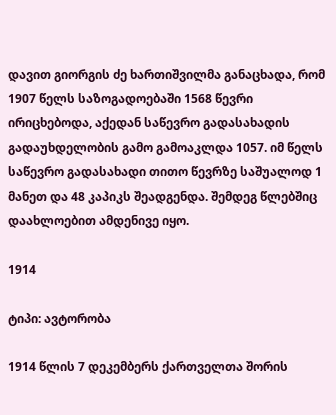დავით გიორგის ძე ხართიშვილმა განაცხადა, რომ 1907 წელს საზოგადოებაში 1568 წევრი ირიცხებოდა, აქედან საწევრო გადასახადის გადაუხდელობის გამო გამოაკლდა 1057. იმ წელს საწევრო გადასახადი თითო წევრზე საშუალოდ 1 მანეთ და 48 კაპიკს შეადგენდა. შემდეგ წლებშიც დაახლოებით ამდენივე იყო.

1914

ტიპი: ავტორობა

1914 წლის 7 დეკემბერს ქართველთა შორის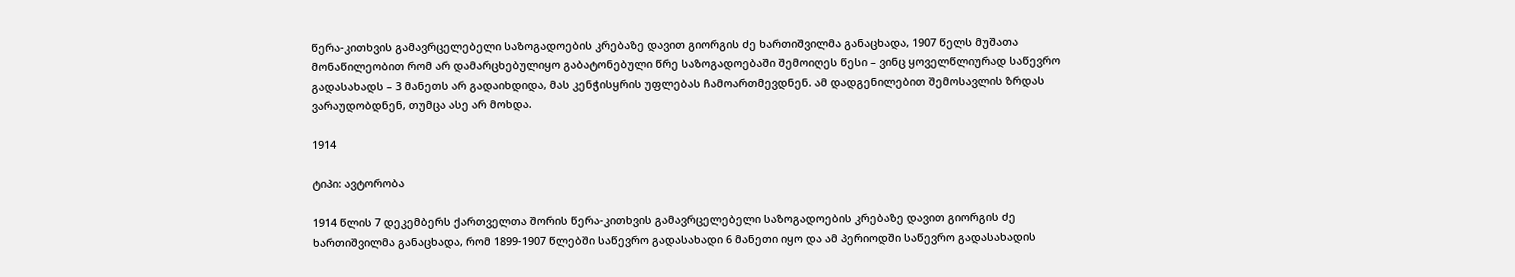წერა-კითხვის გამავრცელებელი საზოგადოების კრებაზე დავით გიორგის ძე ხართიშვილმა განაცხადა, 1907 წელს მუშათა მონაწილეობით რომ არ დამარცხებულიყო გაბატონებული წრე საზოგადოებაში შემოიღეს წესი – ვინც ყოველწლიურად საწევრო გადასახადს – 3 მანეთს არ გადაიხდიდა, მას კენჭისყრის უფლებას ჩამოართმევდნენ. ამ დადგენილებით შემოსავლის ზრდას ვარაუდობდნენ, თუმცა ასე არ მოხდა.

1914

ტიპი: ავტორობა

1914 წლის 7 დეკემბერს ქართველთა შორის წერა-კითხვის გამავრცელებელი საზოგადოების კრებაზე დავით გიორგის ძე ხართიშვილმა განაცხადა, რომ 1899-1907 წლებში საწევრო გადასახადი 6 მანეთი იყო და ამ პერიოდში საწევრო გადასახადის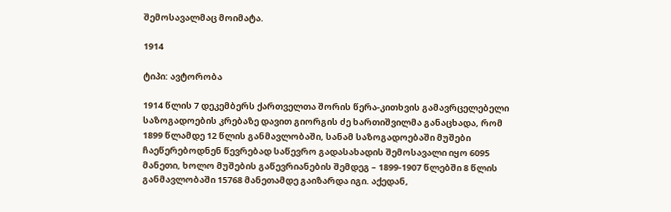შემოსავალმაც მოიმატა.

1914

ტიპი: ავტორობა

1914 წლის 7 დეკემბერს ქართველთა შორის წერა-კითხვის გამავრცელებელი საზოგადოების კრებაზე დავით გიორგის ძე ხართიშვილმა განაცხადა, რომ 1899 წლამდე 12 წლის განმავლობაში, სანამ საზოგადოებაში მუშები ჩაეწერებოდნენ წევრებად საწევრო გადასახადის შემოსავალი იყო 6095 მანეთი, ხოლო მუშების გაწევრიანების შემდეგ – 1899-1907 წლებში 8 წლის განმავლობაში 15768 მანეთამდე გაიზარდა იგი. აქედან,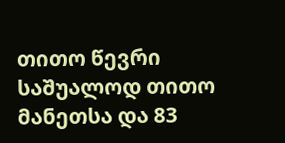თითო წევრი საშუალოდ თითო მანეთსა და 83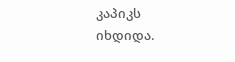კაპიკს იხდიდა.